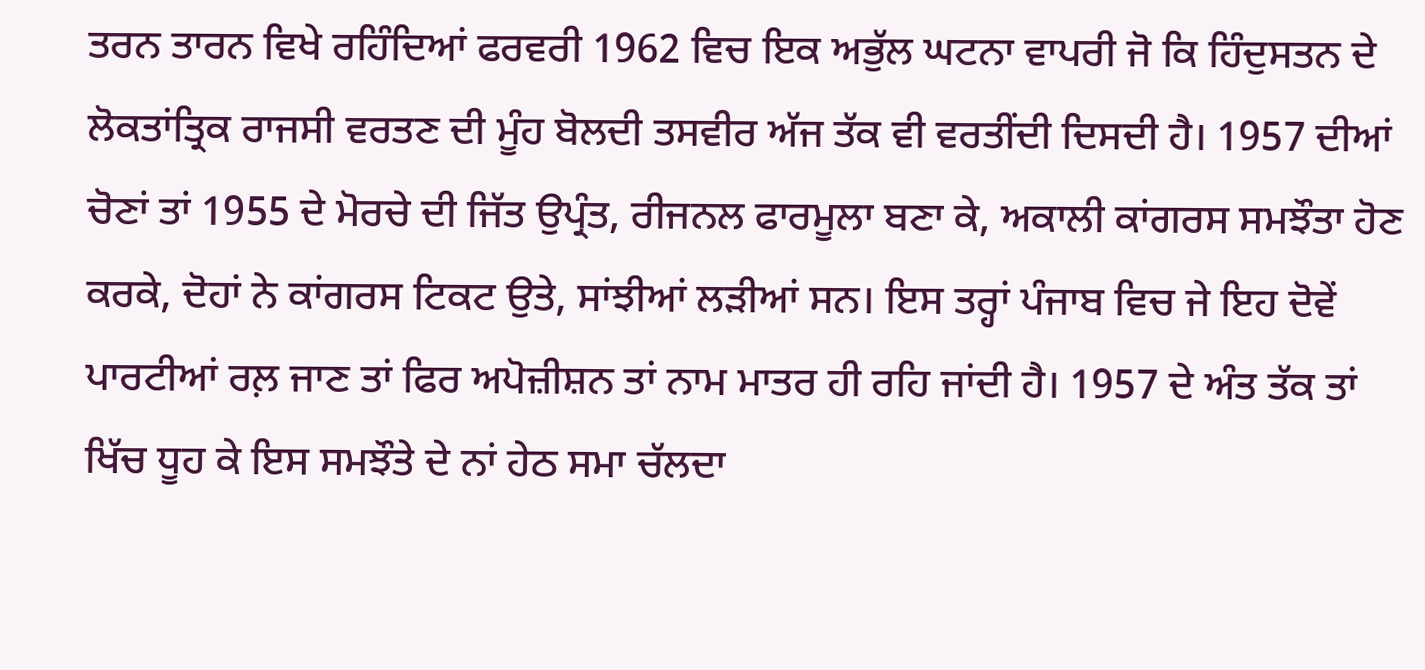ਤਰਨ ਤਾਰਨ ਵਿਖੇ ਰਹਿੰਦਿਆਂ ਫਰਵਰੀ 1962 ਵਿਚ ਇਕ ਅਭੁੱਲ ਘਟਨਾ ਵਾਪਰੀ ਜੋ ਕਿ ਹਿੰਦੁਸਤਨ ਦੇ ਲੋਕਤਾਂਤ੍ਰਿਕ ਰਾਜਸੀ ਵਰਤਣ ਦੀ ਮੂੰਹ ਬੋਲਦੀ ਤਸਵੀਰ ਅੱਜ ਤੱਕ ਵੀ ਵਰਤੀਂਦੀ ਦਿਸਦੀ ਹੈ। 1957 ਦੀਆਂ ਚੋਣਾਂ ਤਾਂ 1955 ਦੇ ਮੋਰਚੇ ਦੀ ਜਿੱਤ ਉਪ੍ਰੰਤ, ਰੀਜਨਲ ਫਾਰਮੂਲਾ ਬਣਾ ਕੇ, ਅਕਾਲੀ ਕਾਂਗਰਸ ਸਮਝੌਤਾ ਹੋਣ ਕਰਕੇ, ਦੋਹਾਂ ਨੇ ਕਾਂਗਰਸ ਟਿਕਟ ਉਤੇ, ਸਾਂਝੀਆਂ ਲੜੀਆਂ ਸਨ। ਇਸ ਤਰ੍ਹਾਂ ਪੰਜਾਬ ਵਿਚ ਜੇ ਇਹ ਦੋਵੇਂ ਪਾਰਟੀਆਂ ਰਲ਼ ਜਾਣ ਤਾਂ ਫਿਰ ਅਪੋਜ਼ੀਸ਼ਨ ਤਾਂ ਨਾਮ ਮਾਤਰ ਹੀ ਰਹਿ ਜਾਂਦੀ ਹੈ। 1957 ਦੇ ਅੰਤ ਤੱਕ ਤਾਂ ਖਿੱਚ ਧੂਹ ਕੇ ਇਸ ਸਮਝੌਤੇ ਦੇ ਨਾਂ ਹੇਠ ਸਮਾ ਚੱਲਦਾ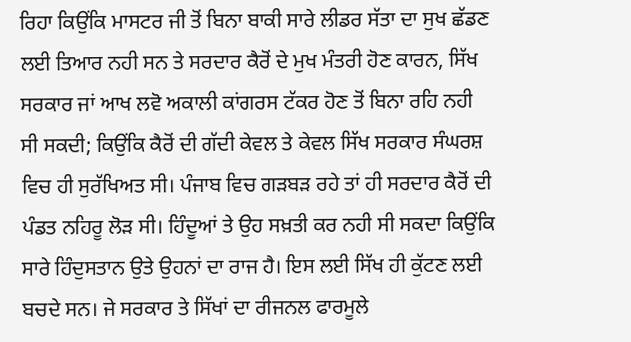ਰਿਹਾ ਕਿਉਂਕਿ ਮਾਸਟਰ ਜੀ ਤੋਂ ਬਿਨਾ ਬਾਕੀ ਸਾਰੇ ਲੀਡਰ ਸੱਤਾ ਦਾ ਸੁਖ ਛੱਡਣ ਲਈ ਤਿਆਰ ਨਹੀ ਸਨ ਤੇ ਸਰਦਾਰ ਕੈਰੋਂ ਦੇ ਮੁਖ ਮੰਤਰੀ ਹੋਣ ਕਾਰਨ, ਸਿੱਖ ਸਰਕਾਰ ਜਾਂ ਆਖ ਲਵੋ ਅਕਾਲੀ ਕਾਂਗਰਸ ਟੱਕਰ ਹੋਣ ਤੋਂ ਬਿਨਾ ਰਹਿ ਨਹੀ ਸੀ ਸਕਦੀ; ਕਿਉਂਕਿ ਕੈਰੋਂ ਦੀ ਗੱਦੀ ਕੇਵਲ ਤੇ ਕੇਵਲ ਸਿੱਖ ਸਰਕਾਰ ਸੰਘਰਸ਼ ਵਿਚ ਹੀ ਸੁਰੱਖਿਅਤ ਸੀ। ਪੰਜਾਬ ਵਿਚ ਗੜਬੜ ਰਹੇ ਤਾਂ ਹੀ ਸਰਦਾਰ ਕੈਰੋਂ ਦੀ ਪੰਡਤ ਨਹਿਰੂ ਲੋੜ ਸੀ। ਹਿੰਦੂਆਂ ਤੇ ਉਹ ਸਖ਼ਤੀ ਕਰ ਨਹੀ ਸੀ ਸਕਦਾ ਕਿਉਂਕਿ ਸਾਰੇ ਹਿੰਦੁਸਤਾਨ ਉਤੇ ਉਹਨਾਂ ਦਾ ਰਾਜ ਹੈ। ਇਸ ਲਈ ਸਿੱਖ ਹੀ ਕੁੱਟਣ ਲਈ ਬਚਦੇ ਸਨ। ਜੇ ਸਰਕਾਰ ਤੇ ਸਿੱਖਾਂ ਦਾ ਰੀਜਨਲ ਫਾਰਮੂਲੇ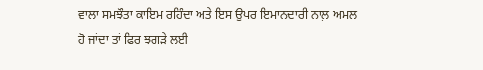ਵਾਲਾ ਸਮਝੌਤਾ ਕਾਇਮ ਰਹਿੰਦਾ ਅਤੇ ਇਸ ਉਪਰ ਇਮਾਨਦਾਰੀ ਨਾਲ਼ ਅਮਲ ਹੋ ਜਾਂਦਾ ਤਾਂ ਫਿਰ ਝਗੜੇ ਲਈ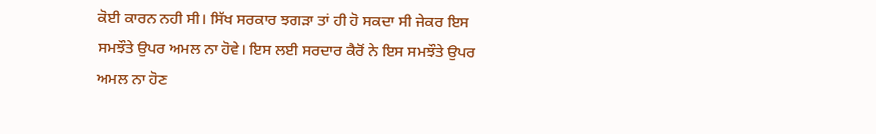ਕੋਈ ਕਾਰਨ ਨਹੀ ਸੀ। ਸਿੱਖ ਸਰਕਾਰ ਝਗੜਾ ਤਾਂ ਹੀ ਹੋ ਸਕਦਾ ਸੀ ਜੇਕਰ ਇਸ ਸਮਝੌਤੇ ਉਪਰ ਅਮਲ ਨਾ ਹੋਵੇ। ਇਸ ਲਈ ਸਰਦਾਰ ਕੈਰੋਂ ਨੇ ਇਸ ਸਮਝੌਤੇ ਉਪਰ ਅਮਲ ਨਾ ਹੋਣ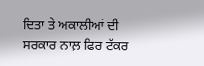ਦਿਤਾ ਤੇ ਅਕਾਲੀਆਂ ਦੀ ਸਰਕਾਰ ਨਾਲ਼ ਫਿਰ ਟੱਕਰ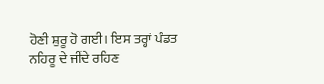ਹੋਣੀ ਸ਼ੁਰੂ ਹੋ ਗਈ। ਇਸ ਤਰ੍ਹਾਂ ਪੰਡਤ ਨਹਿਰੂ ਦੇ ਜੀਂਦੇ ਰਹਿਣ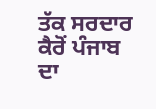ਤੱਕ ਸਰਦਾਰ ਕੈਰੋਂ ਪੰਜਾਬ ਦਾ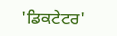'ਡਿਕਟੇਟਰ'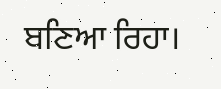ਬਣਿਆ ਰਿਹਾ।